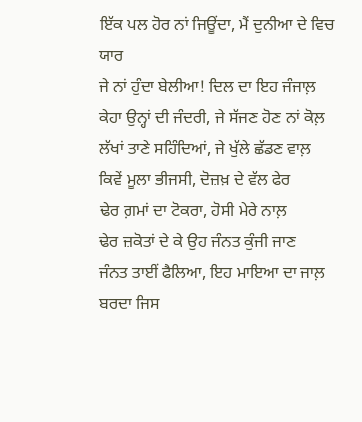ਇੱਕ ਪਲ ਹੋਰ ਨਾਂ ਜਿਊਂਦਾ, ਮੈਂ ਦੁਨੀਆ ਦੇ ਵਿਚ ਯਾਰ
ਜੇ ਨਾਂ ਹੁੰਦਾ ਬੇਲੀਆ! ਦਿਲ ਦਾ ਇਹ ਜੰਜਾਲ਼
ਕੇਹਾ ਉਨ੍ਹਾਂ ਦੀ ਜੰਦਰੀ, ਜੇ ਸੱਜਣ ਹੋਣ ਨਾਂ ਕੋਲ਼
ਲੱਖਾਂ ਤਾਣੇ ਸਹਿੰਦਿਆਂ, ਜੇ ਖੁੱਲੇ ਛੱਡਣ ਵਾਲ਼
ਕਿਵੇਂ ਮੂਲਾ ਭੀਜਸੀ, ਦੋਜ਼ਖ਼ ਦੇ ਵੱਲ ਫੇਰ
ਢੇਰ ਗ਼ਮਾਂ ਦਾ ਟੋਕਰਾ, ਹੋਸੀ ਮੇਰੇ ਨਾਲ਼
ਢੇਰ ਜ਼ਕੋਤਾਂ ਦੇ ਕੇ ਉਹ ਜੰਨਤ ਕੁੰਜੀ ਜਾਣ
ਜੰਨਤ ਤਾਈਂ ਫੈਲਿਆ, ਇਹ ਮਾਇਆ ਦਾ ਜਾਲ਼
ਬਰਦਾ ਜਿਸ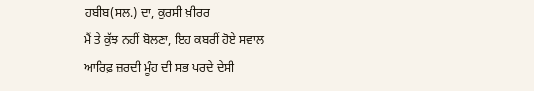ਹਬੀਬ(ਸਲ.) ਦਾ, ਕੁਰਸੀ ਖ਼ੀਰਰ
ਮੈਂ ਤੇ ਕੁੱਝ ਨਹੀਂ ਬੋਲਣਾ, ਇਹ ਕਬਰੀਂ ਹੋਏ ਸਵਾਲ
ਆਰਿਫ਼ ਜ਼ਰਦੀ ਮੂੰਹ ਦੀ ਸਭ ਪਰਦੇ ਦੇਸੀ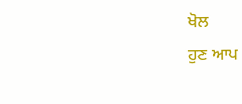ਖੋਲ
ਹੁਣ ਆਪ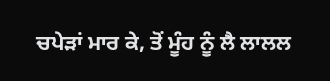ਚਪੇੜਾਂ ਮਾਰ ਕੇ, ਤੋਂ ਮੂੰਹ ਨੂੰ ਲੈ ਲਾਲਲ